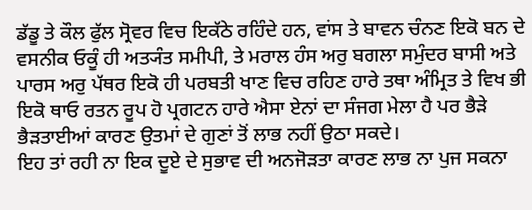ਡੱਡੂ ਤੇ ਕੌਲ ਫੁੱਲ ਸ੍ਰੋਵਰ ਵਿਚ ਇਕੱਠੇ ਰਹਿੰਦੇ ਹਨ, ਵਾਂਸ ਤੇ ਬਾਵਨ ਚੰਨਣ ਇਕੋ ਬਨ ਦੇ ਵਸਨੀਕ ਓਕੂੰ ਹੀ ਅਤ੍ਯੰਤ ਸਮੀਪੀ, ਤੇ ਮਰਾਲ ਹੰਸ ਅਰੁ ਬਗਲਾ ਸਮੁੰਦਰ ਬਾਸੀ ਅਤੇ ਪਾਰਸ ਅਰੁ ਪੱਥਰ ਇਕੋ ਹੀ ਪਰਬਤੀ ਖਾਣ ਵਿਚ ਰਹਿਣ ਹਾਰੇ ਤਥਾ ਅੰਮ੍ਰਿਤ ਤੇ ਵਿਖ ਭੀ ਇਕੋ ਥਾਓ ਰਤਨ ਰੂਪ ਹੋ ਪ੍ਰਗਟਨ ਹਾਰੇ ਐਸਾ ਏਨਾਂ ਦਾ ਸੰਜਗ ਮੇਲਾ ਹੈ ਪਰ ਭੈੜੇ ਭੈੜਤਾਈਆਂ ਕਾਰਣ ਉਤਮਾਂ ਦੇ ਗੁਣਾਂ ਤੋਂ ਲਾਭ ਨਹੀਂ ਉਠਾ ਸਕਦੇ।
ਇਹ ਤਾਂ ਰਹੀ ਨਾ ਇਕ ਦੂਏ ਦੇ ਸੁਭਾਵ ਦੀ ਅਨਜੋੜਤਾ ਕਾਰਣ ਲਾਭ ਨਾ ਪੁਜ ਸਕਨਾ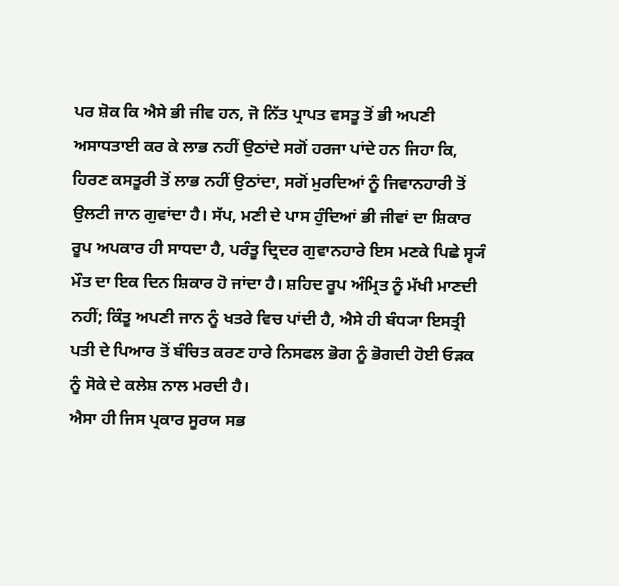ਪਰ ਸ਼ੋਕ ਕਿ ਐਸੇ ਭੀ ਜੀਵ ਹਨ, ਜੋ ਨਿੱਤ ਪ੍ਰਾਪਤ ਵਸਤੂ ਤੋਂ ਭੀ ਅਪਣੀ ਅਸਾਧਤਾਈ ਕਰ ਕੇ ਲਾਭ ਨਹੀਂ ਉਠਾਂਦੇ ਸਗੋਂ ਹਰਜਾ ਪਾਂਦੇ ਹਨ ਜਿਹਾ ਕਿ, ਹਿਰਣ ਕਸਤੂਰੀ ਤੋਂ ਲਾਭ ਨਹੀਂ ਉਠਾਂਦਾ, ਸਗੋਂ ਮੁਰਦਿਆਂ ਨੂੰ ਜਿਵਾਨਹਾਰੀ ਤੋਂ ਉਲਟੀ ਜਾਨ ਗੁਵਾਂਦਾ ਹੈ। ਸੱਪ, ਮਣੀ ਦੇ ਪਾਸ ਹੁੰਦਿਆਂ ਭੀ ਜੀਵਾਂ ਦਾ ਸ਼ਿਕਾਰ ਰੂਪ ਅਪਕਾਰ ਹੀ ਸਾਧਦਾ ਹੈ, ਪਰੰਤੂ ਦ੍ਰਿਦਰ ਗੁਵਾਨਹਾਰੇ ਇਸ ਮਣਕੇ ਪਿਛੇ ਸ੍ਵ੍ਯੰ ਮੌਤ ਦਾ ਇਕ ਦਿਨ ਸ਼ਿਕਾਰ ਹੋ ਜਾਂਦਾ ਹੈ। ਸ਼ਹਿਦ ਰੂਪ ਅੰਮ੍ਰਿਤ ਨੂੰ ਮੱਖੀ ਮਾਣਦੀ ਨਹੀਂ; ਕਿੰਤੂ ਅਪਣੀ ਜਾਨ ਨੂੰ ਖਤਰੇ ਵਿਚ ਪਾਂਦੀ ਹੈ, ਐਸੇ ਹੀ ਬੰਧ੍ਯਾ ਇਸਤ੍ਰੀ ਪਤੀ ਦੇ ਪਿਆਰ ਤੋਂ ਬੰਚਿਤ ਕਰਣ ਹਾਰੇ ਨਿਸਫਲ ਭੋਗ ਨੂੰ ਭੋਗਦੀ ਹੋਈ ਓੜਕ ਨੂੰ ਸੋਕੇ ਦੇ ਕਲੇਸ਼ ਨਾਲ ਮਰਦੀ ਹੈ।
ਐਸਾ ਹੀ ਜਿਸ ਪ੍ਰਕਾਰ ਸੂਰਯ ਸਭ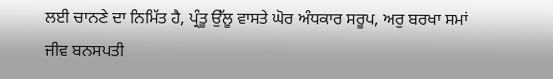ਲਈ ਚਾਨਣੇ ਦਾ ਨਿਮਿੱਤ ਹੈ, ਪ੍ਰੰਤੂ ਉੱਲੂ ਵਾਸਤੇ ਘੋਰ ਅੰਧਕਾਰ ਸਰੂਪ, ਅਰੁ ਬਰਖਾ ਸਮਾਂ ਜੀਵ ਬਨਸਪਤੀ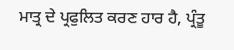ਮਾਤ੍ਰ ਦੇ ਪ੍ਰਫੁਲਿਤ ਕਰਣ ਹਾਰ ਹੈ, ਪ੍ਰੰਤੂ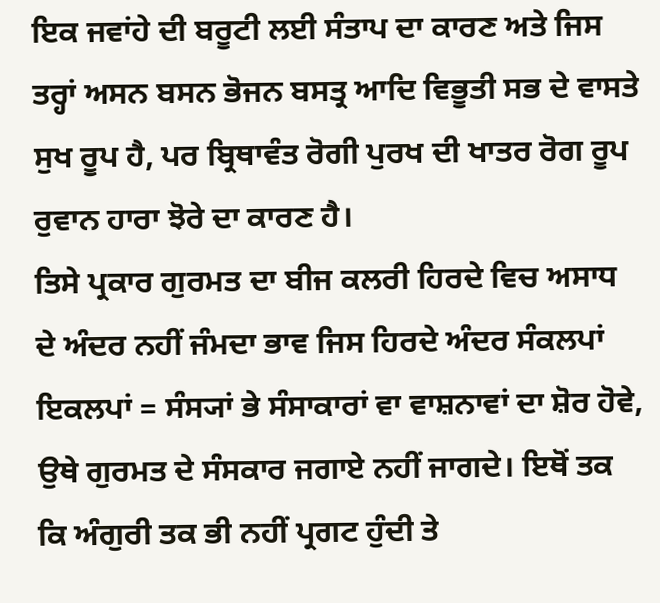ਇਕ ਜਵਾਂਹੇ ਦੀ ਬਰੂਟੀ ਲਈ ਸੰਤਾਪ ਦਾ ਕਾਰਣ ਅਤੇ ਜਿਸ ਤਰ੍ਹਾਂ ਅਸਨ ਬਸਨ ਭੋਜਨ ਬਸਤ੍ਰ ਆਦਿ ਵਿਭੂਤੀ ਸਭ ਦੇ ਵਾਸਤੇ ਸੁਖ ਰੂਪ ਹੈ, ਪਰ ਬ੍ਰਿਥਾਵੰਤ ਰੋਗੀ ਪੁਰਖ ਦੀ ਖਾਤਰ ਰੋਗ ਰੂਪ ਰੁਵਾਨ ਹਾਰਾ ਝੋਰੇ ਦਾ ਕਾਰਣ ਹੈ।
ਤਿਸੇ ਪ੍ਰਕਾਰ ਗੁਰਮਤ ਦਾ ਬੀਜ ਕਲਰੀ ਹਿਰਦੇ ਵਿਚ ਅਸਾਧ ਦੇ ਅੰਦਰ ਨਹੀਂ ਜੰਮਦਾ ਭਾਵ ਜਿਸ ਹਿਰਦੇ ਅੰਦਰ ਸੰਕਲਪਾਂ ਇਕਲਪਾਂ = ਸੰਸ੍ਯਾਂ ਭੇ ਸੰਸਾਕਾਰਾਂ ਵਾ ਵਾਸ਼ਨਾਵਾਂ ਦਾ ਸ਼ੋਰ ਹੋਵੇ, ਉਥੇ ਗੁਰਮਤ ਦੇ ਸੰਸਕਾਰ ਜਗਾਏ ਨਹੀਂ ਜਾਗਦੇ। ਇਥੋਂ ਤਕ ਕਿ ਅੰਗੁਰੀ ਤਕ ਭੀ ਨਹੀਂ ਪ੍ਰਗਟ ਹੁੰਦੀ ਤੇ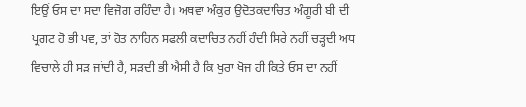ਇਉਂ ਓਸ ਦਾ ਸਦਾ ਵਿਜੋਗ ਰਹਿੰਦਾ ਹੈ। ਅਥਵਾ ਅੰਕੁਰ ਉਦੋਤਕਦਾਚਿਤ ਅੰਗੂਰੀ ਬੀ ਦੀ ਪ੍ਰਗਟ ਹੋ ਭੀ ਪਵ, ਤਾਂ ਹੋਤ ਨਾਹਿਨ ਸਫਲੀ ਕਦਾਚਿਤ ਨਹੀਂ ਹੰਦੀ ਸਿਰੇ ਨਹੀਂ ਚੜ੍ਹਦੀ ਅਧ ਵਿਚਾਲੇ ਹੀ ਸੜ ਜਾਂਦੀ ਹੈ, ਸੜਦੀ ਭੀ ਐਸੀ ਹੈ ਕਿ ਖੁਰਾ ਖੋਜ ਹੀ ਕਿਤੇ ਓਸ ਦਾ ਨਹੀਂ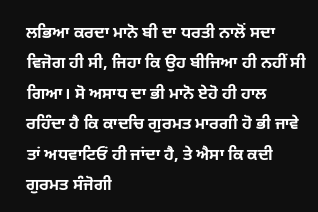ਲਭਿਆ ਕਰਦਾ ਮਾਨੋ ਬੀ ਦਾ ਧਰਤੀ ਨਾਲੋਂ ਸਦਾ ਵਿਜੋਗ ਹੀ ਸੀ, ਜਿਹਾ ਕਿ ਉਹ ਬੀਜਿਆ ਹੀ ਨਹੀਂ ਸੀ ਗਿਆ। ਸੋ ਅਸਾਧ ਦਾ ਭੀ ਮਾਨੋ ਏਹੋ ਹੀ ਹਾਲ ਰਹਿੰਦਾ ਹੈ ਕਿ ਕਾਦਚਿ ਗੁਰਮਤ ਮਾਰਗੀ ਹੋ ਭੀ ਜਾਵੇ ਤਾਂ ਅਧਵਾਟਿਓਂ ਹੀ ਜਾਂਦਾ ਹੈ, ਤੇ ਐਸਾ ਕਿ ਕਦੀ ਗੁਰਮਤ ਸੰਜੋਗੀ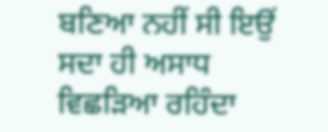ਬਣਿਆ ਨਹੀਂ ਸੀ ਇਉਂ ਸਦਾ ਹੀ ਅਸਾਧ ਵਿਛੜਿਆ ਰਹਿੰਦਾ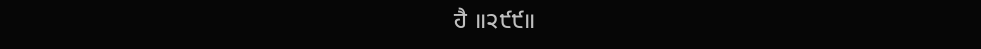ਹੈ ॥੨੯੯॥